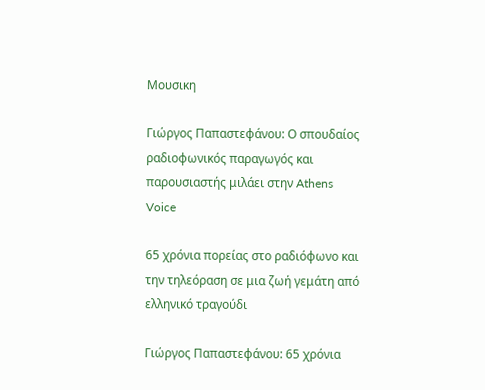Μουσικη

Γιώργος Παπαστεφάνου: Ο σπουδαίος ραδιοφωνικός παραγωγός και παρουσιαστής μιλάει στην Athens Voice

65 χρόνια πορείας στο ραδιόφωνο και την τηλεόραση σε μια ζωή γεμάτη από ελληνικό τραγούδι

Γιώργος Παπαστεφάνου: 65 χρόνια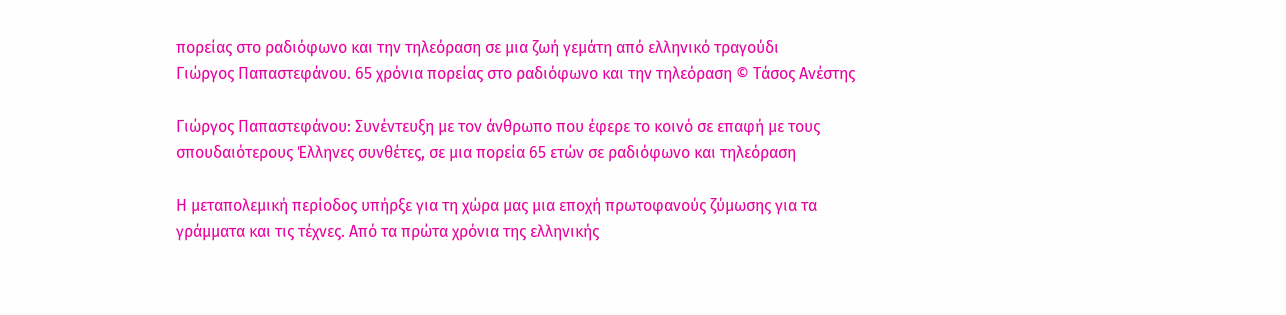πορείας στο ραδιόφωνο και την τηλεόραση σε μια ζωή γεμάτη από ελληνικό τραγούδι
Γιώργος Παπαστεφάνου. 65 χρόνια πορείας στο ραδιόφωνο και την τηλεόραση © Τάσος Ανέστης

Γιώργος Παπαστεφάνου: Συνέντευξη με τον άνθρωπο που έφερε το κοινό σε επαφή με τους σπουδαιότερους Έλληνες συνθέτες, σε μια πορεία 65 ετών σε ραδιόφωνο και τηλεόραση

Η μεταπολεμική περίοδος υπήρξε για τη χώρα μας μια εποχή πρωτοφανούς ζύμωσης για τα γράμματα και τις τέχνες. Από τα πρώτα χρόνια της ελληνικής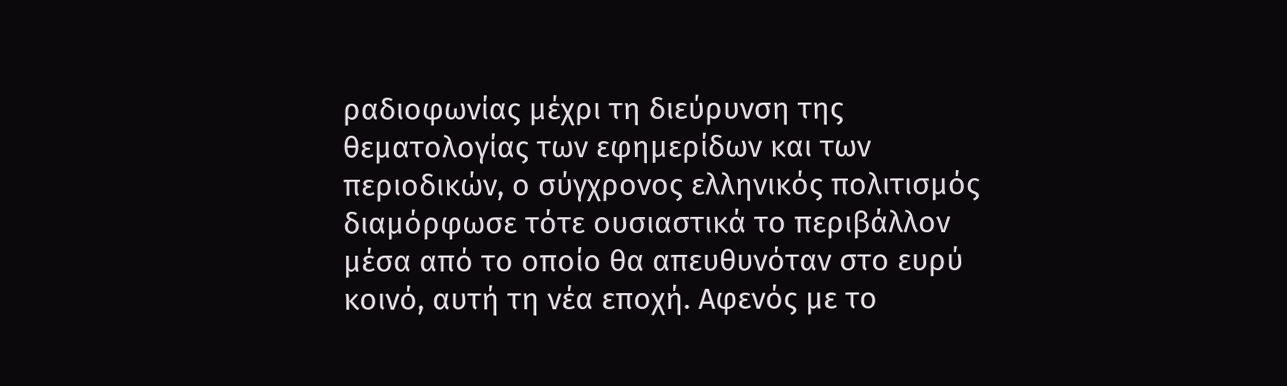ραδιοφωνίας μέχρι τη διεύρυνση της θεματολογίας των εφημερίδων και των περιοδικών, ο σύγχρονος ελληνικός πολιτισμός διαμόρφωσε τότε ουσιαστικά το περιβάλλον μέσα από το οποίο θα απευθυνόταν στο ευρύ κοινό, αυτή τη νέα εποχή. Αφενός με το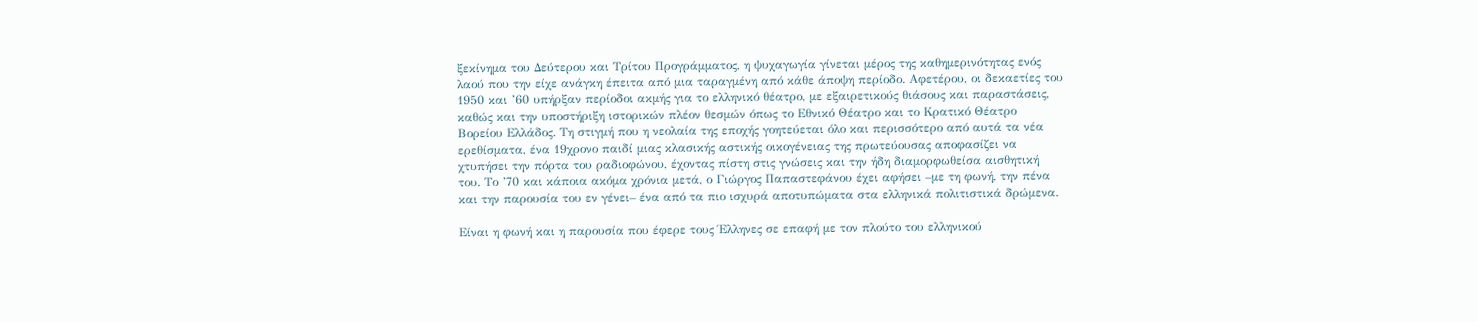ξεκίνημα του Δεύτερου και Τρίτου Προγράμματος, η ψυχαγωγία γίνεται μέρος της καθημερινότητας ενός λαού που την είχε ανάγκη έπειτα από μια ταραγμένη από κάθε άποψη περίοδο. Αφετέρου, οι δεκαετίες του 1950 και ’60 υπήρξαν περίοδοι ακμής για το ελληνικό θέατρο, με εξαιρετικούς θιάσους και παραστάσεις, καθώς και την υποστήριξη ιστορικών πλέον θεσμών όπως το Εθνικό Θέατρο και το Κρατικό Θέατρο Βορείου Ελλάδος. Τη στιγμή που η νεολαία της εποχής γοητεύεται όλο και περισσότερο από αυτά τα νέα ερεθίσματα, ένα 19χρονο παιδί μιας κλασικής αστικής οικογένειας της πρωτεύουσας αποφασίζει να χτυπήσει την πόρτα του ραδιοφώνου, έχοντας πίστη στις γνώσεις και την ήδη διαμορφωθείσα αισθητική του. Το ’70 και κάποια ακόμα χρόνια μετά, ο Γιώργος Παπαστεφάνου έχει αφήσει –με τη φωνή, την πένα και την παρουσία του εν γένει– ένα από τα πιο ισχυρά αποτυπώματα στα ελληνικά πολιτιστικά δρώμενα.

Είναι η φωνή και η παρουσία που έφερε τους Έλληνες σε επαφή με τον πλούτο του ελληνικού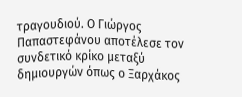τραγουδιού. Ο Γιώργος Παπαστεφάνου αποτέλεσε τον συνδετικό κρίκο μεταξύ δημιουργών όπως ο Ξαρχάκος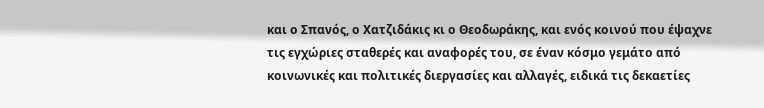και ο Σπανός, ο Χατζιδάκις κι ο Θεοδωράκης, και ενός κοινού που έψαχνε τις εγχώριες σταθερές και αναφορές του, σε έναν κόσμο γεμάτο από κοινωνικές και πολιτικές διεργασίες και αλλαγές, ειδικά τις δεκαετίες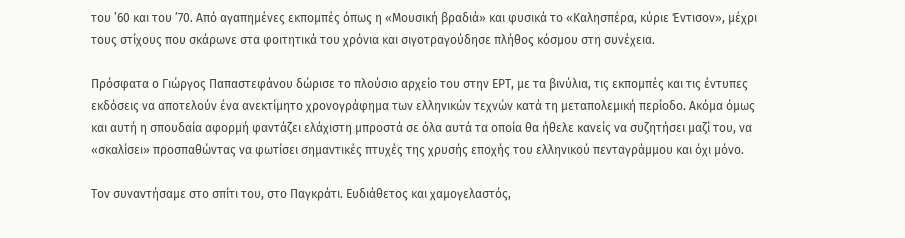του ’60 και του ’70. Από αγαπημένες εκπομπές όπως η «Μουσική βραδιά» και φυσικά το «Καλησπέρα, κύριε Έντισον», μέχρι τους στίχους που σκάρωνε στα φοιτητικά του χρόνια και σιγοτραγούδησε πλήθος κόσμου στη συνέχεια.

Πρόσφατα ο Γιώργος Παπαστεφάνου δώρισε το πλούσιο αρχείο του στην ΕΡΤ, με τα βινύλια, τις εκπομπές και τις έντυπες εκδόσεις να αποτελούν ένα ανεκτίμητο χρονογράφημα των ελληνικών τεχνών κατά τη μεταπολεμική περίοδο. Ακόμα όμως και αυτή η σπουδαία αφορμή φαντάζει ελάχιστη μπροστά σε όλα αυτά τα οποία θα ήθελε κανείς να συζητήσει μαζί του, να «σκαλίσει» προσπαθώντας να φωτίσει σημαντικές πτυχές της χρυσής εποχής του ελληνικού πενταγράμμου και όχι μόνο.

Τον συναντήσαμε στο σπίτι του, στο Παγκράτι. Ευδιάθετος και χαμογελαστός,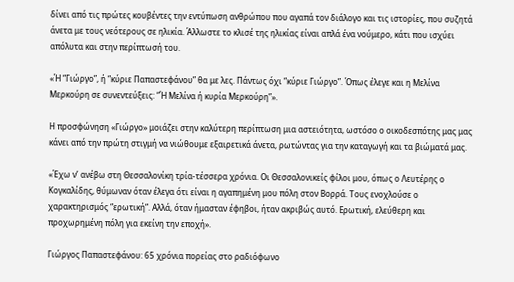δίνει από τις πρώτες κουβέντες την εντύπωση ανθρώπου που αγαπά τον διάλογο και τις ιστορίες, που συζητά άνετα με τους νεότερους σε ηλικία. Άλλωστε το κλισέ της ηλικίας είναι απλά ένα νούμερο, κάτι που ισχύει απόλυτα και στην περίπτωσή του.

«Ή “Γιώργο”, ή “κύριε Παπαστεφάνου” θα με λες. Πάντως όχι “κύριε Γιώργο”. Όπως έλεγε και η Μελίνα Μερκούρη σε συνεντεύξεις: “Ή Μελίνα ή κυρία Μερκούρη”».

Η προσφώνηση «Γιώργο» μοιάζει στην καλύτερη περίπτωση μια αστειότητα, ωστόσο ο οικοδεσπότης μας μας κάνει από την πρώτη στιγμή να νιώθουμε εξαιρετικά άνετα, ρωτώντας για την καταγωγή και τα βιώματά μας.

«Έχω ν’ ανέβω στη Θεσσαλονίκη τρία-τέσσερα χρόνια. Οι Θεσσαλονικείς φίλοι μου, όπως ο Λευτέρης ο Κογκαλίδης, θύμωναν όταν έλεγα ότι είναι η αγαπημένη μου πόλη στον Βορρά. Τους ενοχλούσε ο χαρακτηρισμός “ερωτική”. Αλλά, όταν ήμασταν έφηβοι, ήταν ακριβώς αυτό. Ερωτική, ελεύθερη και προχωρημένη πόλη για εκείνη την εποχή».

Γιώργος Παπαστεφάνου: 65 χρόνια πορείας στο ραδιόφωνο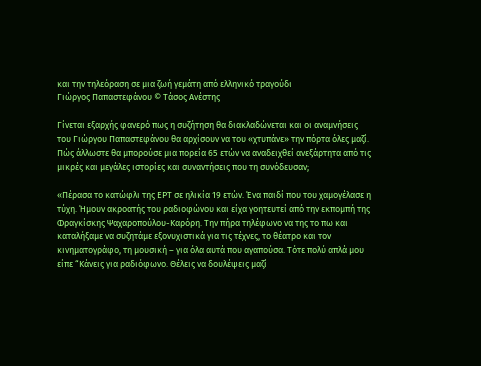και την τηλεόραση σε μια ζωή γεμάτη από ελληνικό τραγούδι
Γιώργος Παπαστεφάνου © Τάσος Ανέστης

Γίνεται εξαρχής φανερό πως η συζήτηση θα διακλαδώνεται και οι αναμνήσεις του Γιώργου Παπαστεφάνου θα αρχίσουν να του «χτυπάνε» την πόρτα όλες μαζί. Πώς άλλωστε θα μπορούσε μια πορεία 65 ετών να αναδειχθεί ανεξάρτητα από τις μικρές και μεγάλες ιστορίες και συναντήσεις που τη συνόδευσαν;

«Πέρασα το κατώφλι της ΕΡΤ σε ηλικία 19 ετών. Ένα παιδί που του χαμογέλασε η τύχη. Ήμουν ακροατής του ραδιοφώνου και είχα γοητευτεί από την εκπομπή της Φραγκίσκης Ψαχαροπούλου-Καρόρη. Την πήρα τηλέφωνο να της το πω και καταλήξαμε να συζητάμε εξονυχιστικά για τις τέχνες, το θέατρο και τον κινηματογράφο, τη μουσική – για όλα αυτά που αγαπούσα. Τότε πολύ απλά μου είπε “Κάνεις για ραδιόφωνο. Θέλεις να δουλέψεις μαζί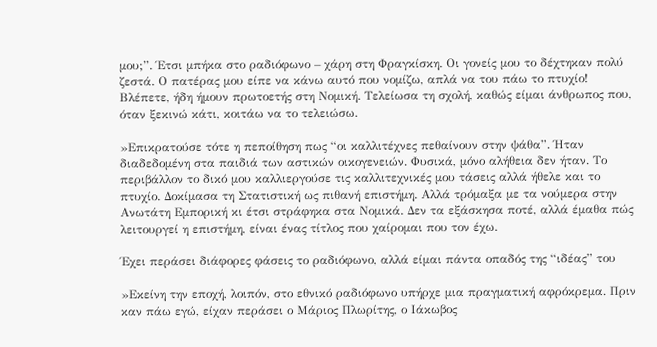μου;”. Έτσι μπήκα στο ραδιόφωνο – χάρη στη Φραγκίσκη. Οι γονείς μου το δέχτηκαν πολύ ζεστά. Ο πατέρας μου είπε να κάνω αυτό που νομίζω, απλά να του πάω το πτυχίο! Βλέπετε, ήδη ήμουν πρωτοετής στη Νομική. Τελείωσα τη σχολή, καθώς είμαι άνθρωπος που, όταν ξεκινώ κάτι, κοιτάω να το τελειώσω.

»Επικρατούσε τότε η πεποίθηση πως “οι καλλιτέχνες πεθαίνουν στην ψάθα”. Ήταν διαδεδομένη στα παιδιά των αστικών οικογενειών. Φυσικά, μόνο αλήθεια δεν ήταν. Το περιβάλλον το δικό μου καλλιεργούσε τις καλλιτεχνικές μου τάσεις αλλά ήθελε και το πτυχίο. Δοκίμασα τη Στατιστική ως πιθανή επιστήμη. Αλλά τρόμαξα με τα νούμερα στην Ανωτάτη Εμπορική κι έτσι στράφηκα στα Νομικά. Δεν τα εξάσκησα ποτέ, αλλά έμαθα πώς λειτουργεί η επιστήμη, είναι ένας τίτλος που χαίρομαι που τον έχω.

Έχει περάσει διάφορες φάσεις το ραδιόφωνο, αλλά είμαι πάντα οπαδός της “ιδέας” του

»Εκείνη την εποχή, λοιπόν, στο εθνικό ραδιόφωνο υπήρχε μια πραγματική αφρόκρεμα. Πριν καν πάω εγώ, είχαν περάσει ο Μάριος Πλωρίτης, ο Ιάκωβος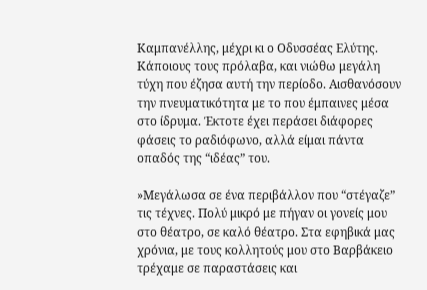Καμπανέλλης, μέχρι κι ο Οδυσσέας Ελύτης. Κάποιους τους πρόλαβα, και νιώθω μεγάλη τύχη που έζησα αυτή την περίοδο. Αισθανόσουν την πνευματικότητα με το που έμπαινες μέσα στο ίδρυμα. Έκτοτε έχει περάσει διάφορες φάσεις το ραδιόφωνο, αλλά είμαι πάντα οπαδός της “ιδέας” του.

»Μεγάλωσα σε ένα περιβάλλον που “στέγαζε” τις τέχνες. Πολύ μικρό με πήγαν οι γονείς μου στο θέατρο, σε καλό θέατρο. Στα εφηβικά μας χρόνια, με τους κολλητούς μου στο Βαρβάκειο τρέχαμε σε παραστάσεις και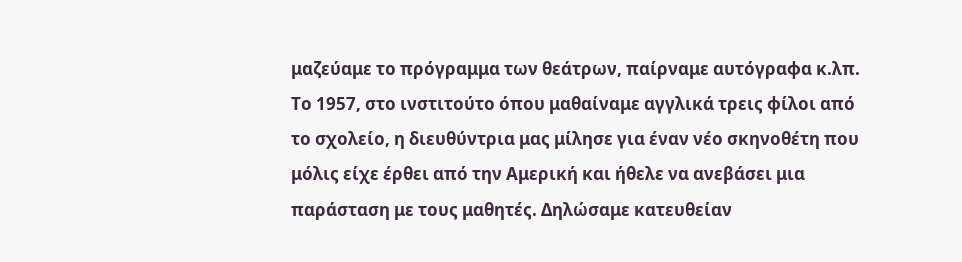μαζεύαμε το πρόγραμμα των θεάτρων, παίρναμε αυτόγραφα κ.λπ. Το 1957, στο ινστιτούτο όπου μαθαίναμε αγγλικά τρεις φίλοι από το σχολείο, η διευθύντρια μας μίλησε για έναν νέο σκηνοθέτη που μόλις είχε έρθει από την Αμερική και ήθελε να ανεβάσει μια παράσταση με τους μαθητές. Δηλώσαμε κατευθείαν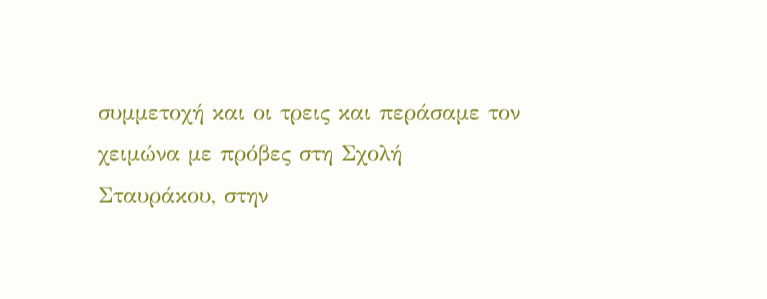συμμετοχή και οι τρεις και περάσαμε τον χειμώνα με πρόβες στη Σχολή Σταυράκου, στην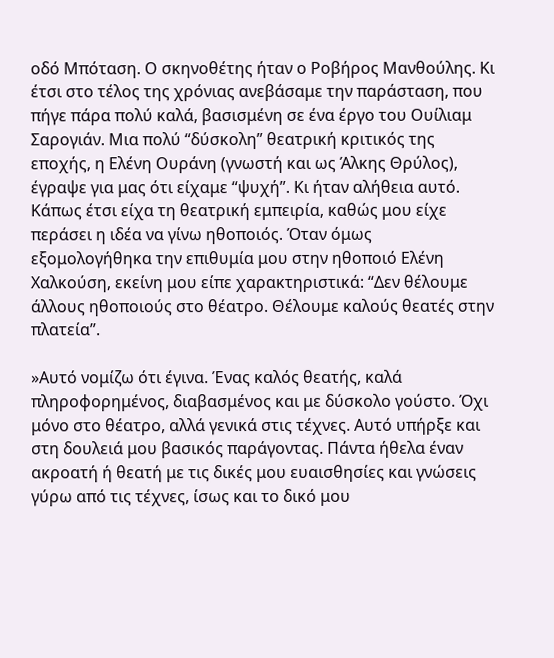οδό Μπόταση. Ο σκηνοθέτης ήταν ο Ροβήρος Μανθούλης. Κι έτσι στο τέλος της χρόνιας ανεβάσαμε την παράσταση, που πήγε πάρα πολύ καλά, βασισμένη σε ένα έργο του Ουίλιαμ Σαρογιάν. Μια πολύ “δύσκολη” θεατρική κριτικός της εποχής, η Ελένη Ουράνη (γνωστή και ως Άλκης Θρύλος), έγραψε για μας ότι είχαμε “ψυχή”. Κι ήταν αλήθεια αυτό. Κάπως έτσι είχα τη θεατρική εμπειρία, καθώς μου είχε περάσει η ιδέα να γίνω ηθοποιός. Όταν όμως εξομολογήθηκα την επιθυμία μου στην ηθοποιό Ελένη Χαλκούση, εκείνη μου είπε χαρακτηριστικά: “Δεν θέλουμε άλλους ηθοποιούς στο θέατρο. Θέλουμε καλούς θεατές στην πλατεία”.

»Αυτό νομίζω ότι έγινα. Ένας καλός θεατής, καλά πληροφορημένος, διαβασμένος και με δύσκολο γούστο. Όχι μόνο στο θέατρο, αλλά γενικά στις τέχνες. Αυτό υπήρξε και στη δουλειά μου βασικός παράγοντας. Πάντα ήθελα έναν ακροατή ή θεατή με τις δικές μου ευαισθησίες και γνώσεις γύρω από τις τέχνες, ίσως και το δικό μου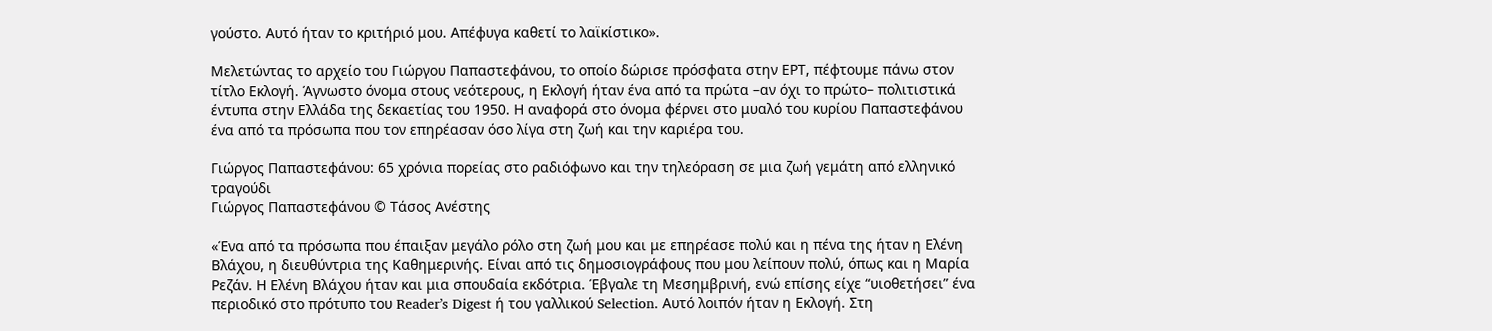γούστο. Αυτό ήταν το κριτήριό μου. Απέφυγα καθετί το λαϊκίστικο».

Μελετώντας το αρχείο του Γιώργου Παπαστεφάνου, το οποίο δώρισε πρόσφατα στην ΕΡΤ, πέφτουμε πάνω στον τίτλο Εκλογή. Άγνωστο όνομα στους νεότερους, η Εκλογή ήταν ένα από τα πρώτα –αν όχι το πρώτο– πολιτιστικά έντυπα στην Ελλάδα της δεκαετίας του 1950. Η αναφορά στο όνομα φέρνει στο μυαλό του κυρίου Παπαστεφάνου ένα από τα πρόσωπα που τον επηρέασαν όσο λίγα στη ζωή και την καριέρα του.

Γιώργος Παπαστεφάνου: 65 χρόνια πορείας στο ραδιόφωνο και την τηλεόραση σε μια ζωή γεμάτη από ελληνικό τραγούδι
Γιώργος Παπαστεφάνου © Τάσος Ανέστης

«Ένα από τα πρόσωπα που έπαιξαν μεγάλο ρόλο στη ζωή μου και με επηρέασε πολύ και η πένα της ήταν η Ελένη Βλάχου, η διευθύντρια της Καθημερινής. Είναι από τις δημοσιογράφους που μου λείπουν πολύ, όπως και η Μαρία Ρεζάν. Η Ελένη Βλάχου ήταν και μια σπουδαία εκδότρια. Έβγαλε τη Μεσημβρινή, ενώ επίσης είχε “υιοθετήσει” ένα περιοδικό στο πρότυπο του Reader’s Digest ή του γαλλικού Selection. Αυτό λοιπόν ήταν η Εκλογή. Στη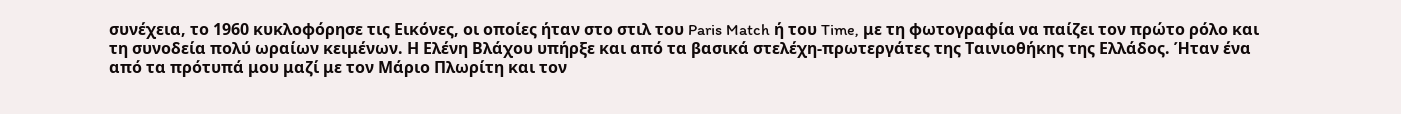συνέχεια, το 1960 κυκλοφόρησε τις Εικόνες, oι οποίες ήταν στο στιλ του Paris Match ή του Time, με τη φωτογραφία να παίζει τον πρώτο ρόλο και τη συνοδεία πολύ ωραίων κειμένων. Η Ελένη Βλάχου υπήρξε και από τα βασικά στελέχη-πρωτεργάτες της Ταινιοθήκης της Ελλάδος. Ήταν ένα από τα πρότυπά μου μαζί με τον Μάριο Πλωρίτη και τον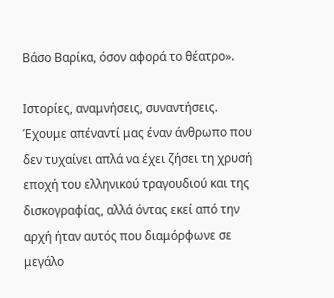Βάσο Βαρίκα, όσον αφορά το θέατρο».

Ιστορίες, αναμνήσεις, συναντήσεις. Έχουμε απέναντί μας έναν άνθρωπο που δεν τυχαίνει απλά να έχει ζήσει τη χρυσή εποχή του ελληνικού τραγουδιού και της δισκογραφίας, αλλά όντας εκεί από την αρχή ήταν αυτός που διαμόρφωνε σε μεγάλο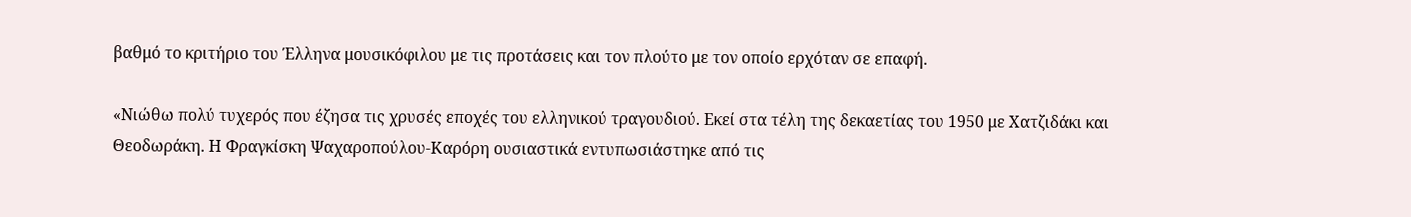βαθμό το κριτήριο του Έλληνα μουσικόφιλου με τις προτάσεις και τον πλούτο με τον οποίο ερχόταν σε επαφή.

«Νιώθω πολύ τυχερός που έζησα τις χρυσές εποχές του ελληνικού τραγουδιού. Εκεί στα τέλη της δεκαετίας του 1950 με Χατζιδάκι και Θεοδωράκη. Η Φραγκίσκη Ψαχαροπούλου-Καρόρη ουσιαστικά εντυπωσιάστηκε από τις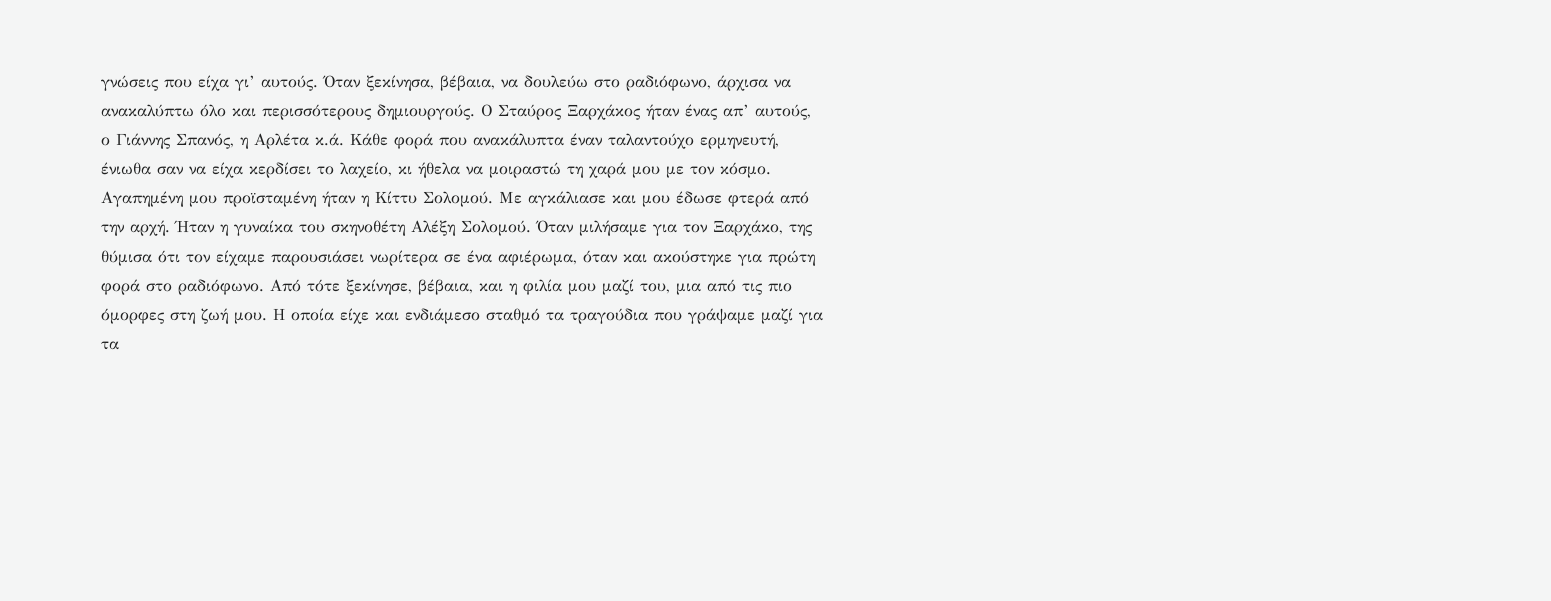γνώσεις που είχα γι’ αυτούς. Όταν ξεκίνησα, βέβαια, να δουλεύω στο ραδιόφωνο, άρχισα να ανακαλύπτω όλο και περισσότερους δημιουργούς. Ο Σταύρος Ξαρχάκος ήταν ένας απ’ αυτούς, ο Γιάννης Σπανός, η Αρλέτα κ.ά. Κάθε φορά που ανακάλυπτα έναν ταλαντούχο ερμηνευτή, ένιωθα σαν να είχα κερδίσει το λαχείο, κι ήθελα να μοιραστώ τη χαρά μου με τον κόσμο. Αγαπημένη μου προϊσταμένη ήταν η Κίττυ Σολομού. Με αγκάλιασε και μου έδωσε φτερά από την αρχή. Ήταν η γυναίκα του σκηνοθέτη Αλέξη Σολομού. Όταν μιλήσαμε για τον Ξαρχάκο, της θύμισα ότι τον είχαμε παρουσιάσει νωρίτερα σε ένα αφιέρωμα, όταν και ακούστηκε για πρώτη φορά στο ραδιόφωνο. Από τότε ξεκίνησε, βέβαια, και η φιλία μου μαζί του, μια από τις πιο όμορφες στη ζωή μου. Η οποία είχε και ενδιάμεσο σταθμό τα τραγούδια που γράψαμε μαζί για τα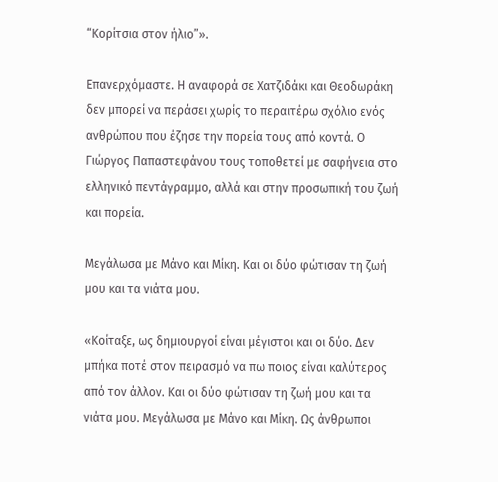“Κορίτσια στον ήλιο”».

Επανερχόμαστε. Η αναφορά σε Χατζιδάκι και Θεοδωράκη δεν μπορεί να περάσει χωρίς το περαιτέρω σχόλιο ενός ανθρώπου που έζησε την πορεία τους από κοντά. Ο Γιώργος Παπαστεφάνου τους τοποθετεί με σαφήνεια στο ελληνικό πεντάγραμμο, αλλά και στην προσωπική του ζωή και πορεία.

Μεγάλωσα με Μάνο και Μίκη. Και οι δύο φώτισαν τη ζωή μου και τα νιάτα μου.

«Κοίταξε, ως δημιουργοί είναι μέγιστοι και οι δύο. Δεν μπήκα ποτέ στον πειρασμό να πω ποιος είναι καλύτερος από τον άλλον. Και οι δύο φώτισαν τη ζωή μου και τα νιάτα μου. Μεγάλωσα με Μάνο και Μίκη. Ως άνθρωποι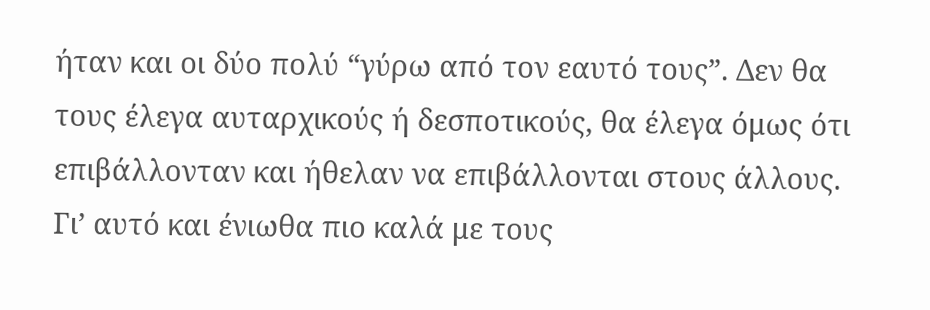ήταν και οι δύο πολύ “γύρω από τον εαυτό τους”. Δεν θα τους έλεγα αυταρχικούς ή δεσποτικούς, θα έλεγα όμως ότι επιβάλλονταν και ήθελαν να επιβάλλονται στους άλλους. Γι’ αυτό και ένιωθα πιο καλά με τους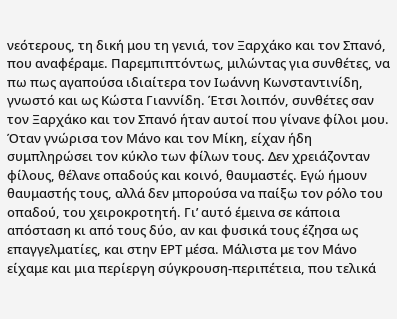νεότερους, τη δική μου τη γενιά, τον Ξαρχάκο και τον Σπανό, που αναφέραμε. Παρεμπιπτόντως, μιλώντας για συνθέτες, να πω πως αγαπούσα ιδιαίτερα τον Ιωάννη Κωνσταντινίδη, γνωστό και ως Κώστα Γιαννίδη. Έτσι λοιπόν, συνθέτες σαν τον Ξαρχάκο και τον Σπανό ήταν αυτοί που γίνανε φίλοι μου. Όταν γνώρισα τον Μάνο και τον Μίκη, είχαν ήδη συμπληρώσει τον κύκλο των φίλων τους. Δεν χρειάζονταν φίλους, θέλανε οπαδούς και κοινό, θαυμαστές. Εγώ ήμουν θαυμαστής τους, αλλά δεν μπορούσα να παίξω τον ρόλο του οπαδού, του χειροκροτητή. Γι’ αυτό έμεινα σε κάποια απόσταση κι από τους δύο, αν και φυσικά τους έζησα ως επαγγελματίες, και στην ΕΡΤ μέσα. Μάλιστα με τον Μάνο είχαμε και μια περίεργη σύγκρουση-περιπέτεια, που τελικά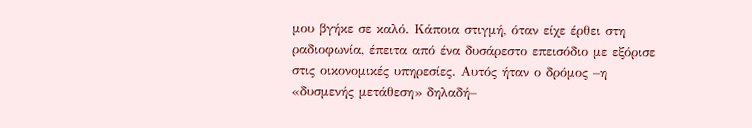μου βγήκε σε καλό. Κάποια στιγμή, όταν είχε έρθει στη ραδιοφωνία, έπειτα από ένα δυσάρεστο επεισόδιο με εξόρισε στις οικονομικές υπηρεσίες. Αυτός ήταν ο δρόμος –η «δυσμενής μετάθεση» δηλαδή–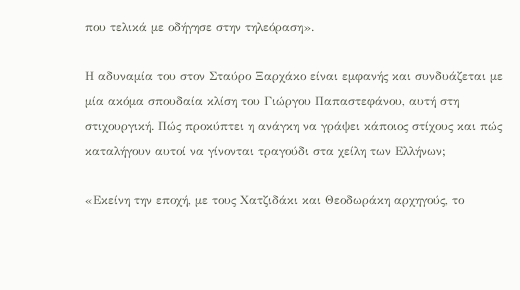που τελικά με οδήγησε στην τηλεόραση».

Η αδυναμία του στον Σταύρο Ξαρχάκο είναι εμφανής και συνδυάζεται με μία ακόμα σπουδαία κλίση του Γιώργου Παπαστεφάνου, αυτή στη στιχουργική. Πώς προκύπτει η ανάγκη να γράψει κάποιος στίχους και πώς καταλήγουν αυτοί να γίνονται τραγούδι στα χείλη των Ελλήνων;

«Εκείνη την εποχή, με τους Χατζιδάκι και Θεοδωράκη αρχηγούς, το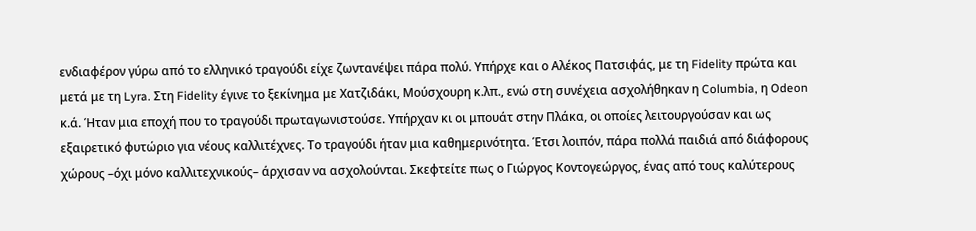ενδιαφέρον γύρω από το ελληνικό τραγούδι είχε ζωντανέψει πάρα πολύ. Υπήρχε και ο Αλέκος Πατσιφάς, με τη Fidelity πρώτα και μετά με τη Lyra. Στη Fidelity έγινε το ξεκίνημα με Χατζιδάκι, Μούσχουρη κ.λπ., ενώ στη συνέχεια ασχολήθηκαν η Columbia, η Odeon κ.ά. Ήταν μια εποχή που το τραγούδι πρωταγωνιστούσε. Υπήρχαν κι οι μπουάτ στην Πλάκα, οι οποίες λειτουργούσαν και ως εξαιρετικό φυτώριο για νέους καλλιτέχνες. Το τραγούδι ήταν μια καθημερινότητα. Έτσι λοιπόν, πάρα πολλά παιδιά από διάφορους χώρους –όχι μόνο καλλιτεχνικούς– άρχισαν να ασχολούνται. Σκεφτείτε πως ο Γιώργος Κοντογεώργος, ένας από τους καλύτερους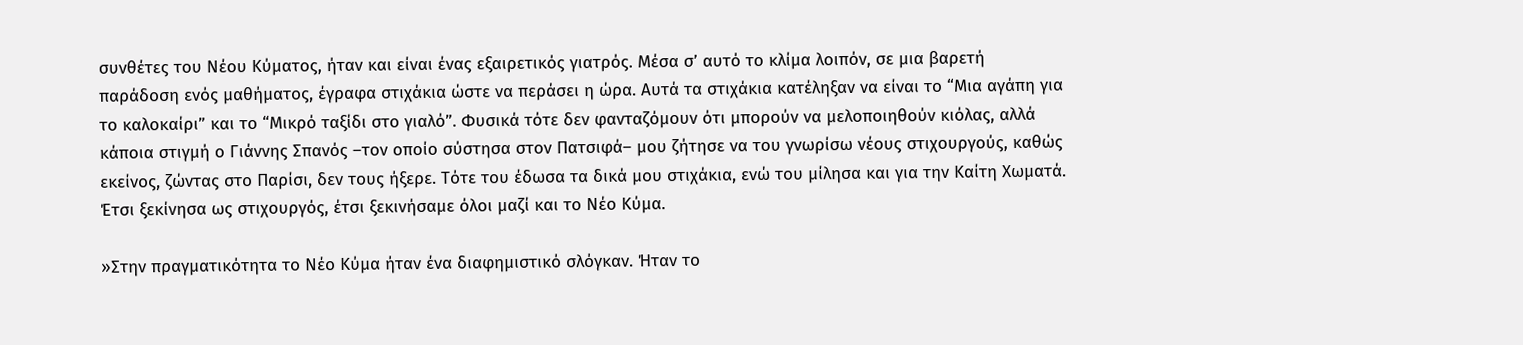συνθέτες του Νέου Κύματος, ήταν και είναι ένας εξαιρετικός γιατρός. Μέσα σ’ αυτό το κλίμα λοιπόν, σε μια βαρετή παράδοση ενός μαθήματος, έγραφα στιχάκια ώστε να περάσει η ώρα. Αυτά τα στιχάκια κατέληξαν να είναι το “Μια αγάπη για το καλοκαίρι” και το “Μικρό ταξίδι στο γιαλό”. Φυσικά τότε δεν φανταζόμουν ότι μπορούν να μελοποιηθούν κιόλας, αλλά κάποια στιγμή ο Γιάννης Σπανός –τον οποίο σύστησα στον Πατσιφά– μου ζήτησε να του γνωρίσω νέους στιχουργούς, καθώς εκείνος, ζώντας στο Παρίσι, δεν τους ήξερε. Τότε του έδωσα τα δικά μου στιχάκια, ενώ του μίλησα και για την Καίτη Χωματά. Έτσι ξεκίνησα ως στιχουργός, έτσι ξεκινήσαμε όλοι μαζί και το Νέο Κύμα.

»Στην πραγματικότητα το Νέο Κύμα ήταν ένα διαφημιστικό σλόγκαν. Ήταν το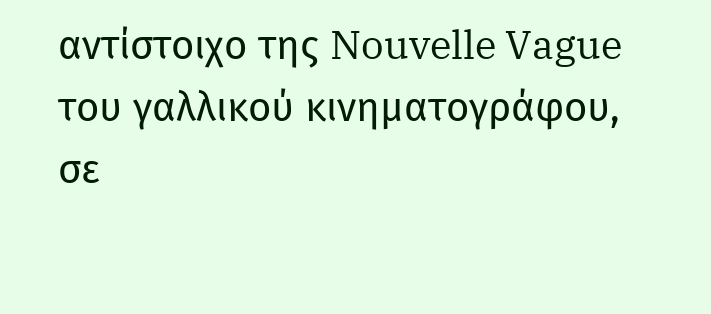αντίστοιχο της Nouvelle Vague του γαλλικού κινηματογράφου, σε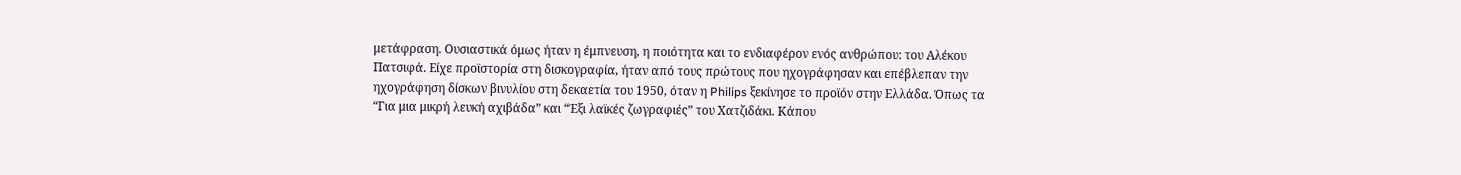μετάφραση. Ουσιαστικά όμως ήταν η έμπνευση, η ποιότητα και το ενδιαφέρον ενός ανθρώπου: του Αλέκου Πατσιφά. Είχε προϊστορία στη δισκογραφία, ήταν από τους πρώτους που ηχογράφησαν και επέβλεπαν την ηχογράφηση δίσκων βινυλίου στη δεκαετία του 1950, όταν η Philips ξεκίνησε το προϊόν στην Ελλάδα. Όπως τα “Για μια μικρή λευκή αχιβάδα” και “Έξι λαϊκές ζωγραφιές” του Χατζιδάκι. Κάπου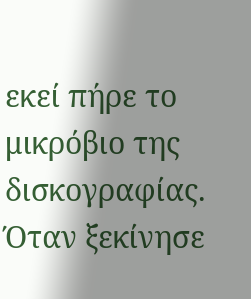εκεί πήρε το μικρόβιο της δισκογραφίας. Όταν ξεκίνησε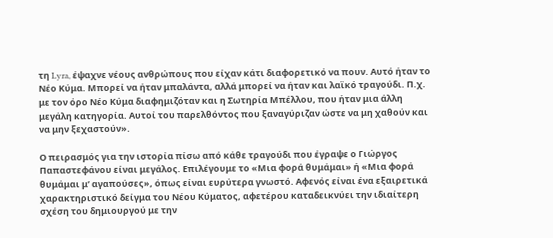τη Lyra, έψαχνε νέους ανθρώπους που είχαν κάτι διαφορετικό να πουν. Αυτό ήταν το Νέο Κύμα. Μπορεί να ήταν μπαλάντα, αλλά μπορεί να ήταν και λαϊκό τραγούδι. Π.χ. με τον όρο Νέο Κύμα διαφημιζόταν και η Σωτηρία Μπέλλου, που ήταν μια άλλη μεγάλη κατηγορία. Αυτοί του παρελθόντος που ξαναγύριζαν ώστε να μη χαθούν και να μην ξεχαστούν».

Ο πειρασμός για την ιστορία πίσω από κάθε τραγούδι που έγραψε ο Γιώργος Παπαστεφάνου είναι μεγάλος. Επιλέγουμε το «Μια φορά θυμάμαι» ή «Μια φορά θυμάμαι μ’ αγαπούσες», όπως είναι ευρύτερα γνωστό. Αφενός είναι ένα εξαιρετικά χαρακτηριστικό δείγμα του Νέου Κύματος, αφετέρου καταδεικνύει την ιδιαίτερη σχέση του δημιουργού με την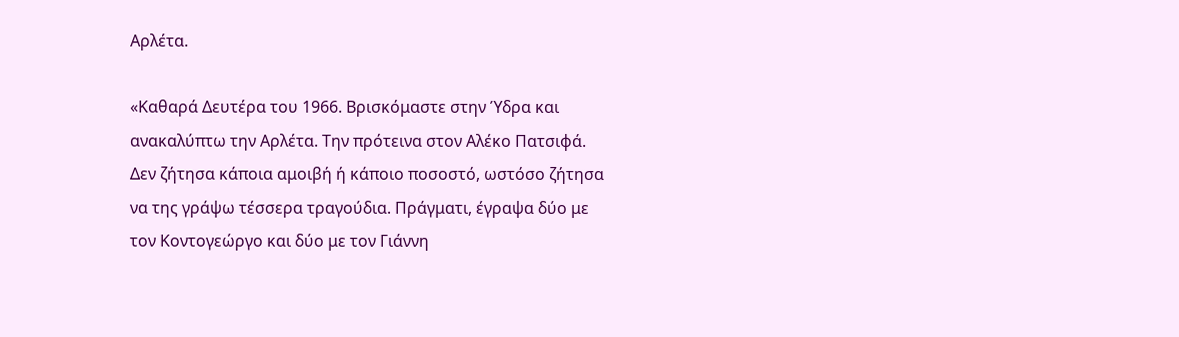Αρλέτα.

«Καθαρά Δευτέρα του 1966. Βρισκόμαστε στην Ύδρα και ανακαλύπτω την Αρλέτα. Την πρότεινα στον Αλέκο Πατσιφά. Δεν ζήτησα κάποια αμοιβή ή κάποιο ποσοστό, ωστόσο ζήτησα να της γράψω τέσσερα τραγούδια. Πράγματι, έγραψα δύο με τον Κοντογεώργο και δύο με τον Γιάννη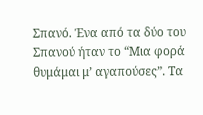Σπανό. Ένα από τα δύο του Σπανού ήταν το “Μια φορά θυμάμαι μ’ αγαπούσες”. Τα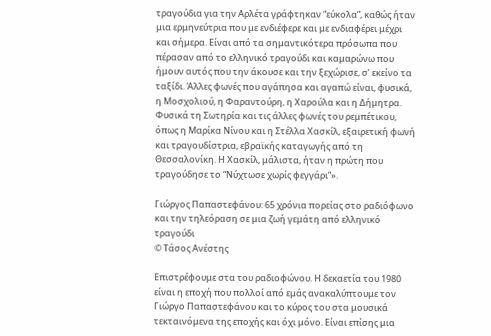τραγούδια για την Αρλέτα γράφτηκαν “εύκολα”, καθώς ήταν μια ερμηνεύτρια που με ενδιέφερε και με ενδιαφέρει μέχρι και σήμερα. Είναι από τα σημαντικότερα πρόσωπα που πέρασαν από το ελληνικό τραγούδι και καμαρώνω που ήμουν αυτός που την άκουσε και την ξεχώρισε, σ’ εκείνο τα ταξίδι. Άλλες φωνές που αγάπησα και αγαπώ είναι, φυσικά, η Μοσχολιού, η Φαραντούρη, η Χαρούλα και η Δήμητρα. Φυσικά τη Σωτηρία και τις άλλες φωνές του ρεμπέτικου, όπως η Μαρίκα Νίνου και η Στέλλα Χασκίλ, εξαιρετική φωνή και τραγουδίστρια, εβραϊκής καταγωγής από τη Θεσσαλονίκη. Η Χασκίλ, μάλιστα, ήταν η πρώτη που τραγούδησε το “Νύχτωσε χωρίς φεγγάρι”».

Γιώργος Παπαστεφάνου: 65 χρόνια πορείας στο ραδιόφωνο και την τηλεόραση σε μια ζωή γεμάτη από ελληνικό τραγούδι
© Τάσος Ανέστης

Επιστρέφουμε στα του ραδιοφώνου. Η δεκαετία του 1980 είναι η εποχή που πολλοί από εμάς ανακαλύπτουμε τον Γιώργο Παπαστεφάνου και το κύρος του στα μουσικά τεκταινόμενα της εποχής και όχι μόνο. Είναι επίσης μια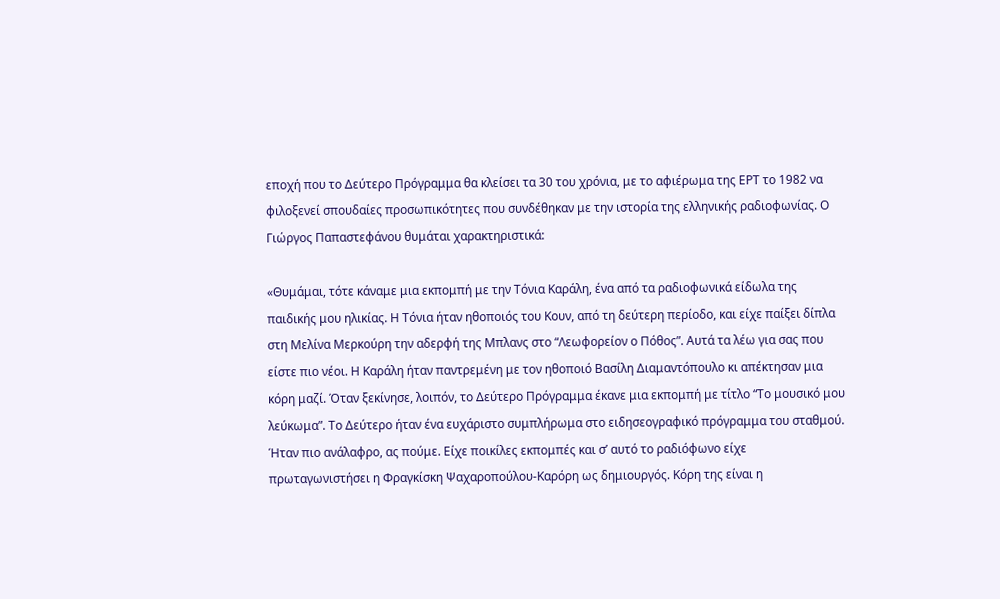εποχή που το Δεύτερο Πρόγραμμα θα κλείσει τα 30 του χρόνια, με το αφιέρωμα της ΕΡΤ το 1982 να φιλοξενεί σπουδαίες προσωπικότητες που συνδέθηκαν με την ιστορία της ελληνικής ραδιοφωνίας. Ο Γιώργος Παπαστεφάνου θυμάται χαρακτηριστικά:

«Θυμάμαι, τότε κάναμε μια εκπομπή με την Τόνια Καράλη, ένα από τα ραδιοφωνικά είδωλα της παιδικής μου ηλικίας. Η Τόνια ήταν ηθοποιός του Κουν, από τη δεύτερη περίοδο, και είχε παίξει δίπλα στη Μελίνα Μερκούρη την αδερφή της Μπλανς στο “Λεωφορείον ο Πόθος”. Αυτά τα λέω για σας που είστε πιο νέοι. Η Καράλη ήταν παντρεμένη με τον ηθοποιό Βασίλη Διαμαντόπουλο κι απέκτησαν μια κόρη μαζί. Όταν ξεκίνησε, λοιπόν, το Δεύτερο Πρόγραμμα έκανε μια εκπομπή με τίτλο “Το μουσικό μου λεύκωμα”. Το Δεύτερο ήταν ένα ευχάριστο συμπλήρωμα στο ειδησεογραφικό πρόγραμμα του σταθμού. Ήταν πιο ανάλαφρο, ας πούμε. Είχε ποικίλες εκπομπές και σ’ αυτό το ραδιόφωνο είχε πρωταγωνιστήσει η Φραγκίσκη Ψαχαροπούλου-Καρόρη ως δημιουργός. Κόρη της είναι η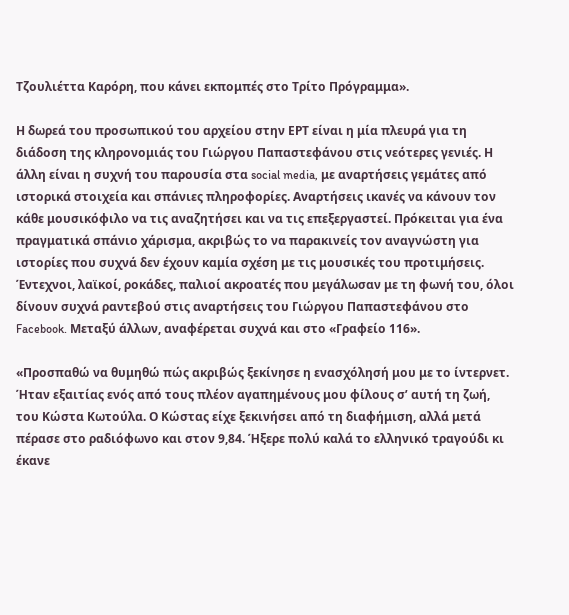Τζουλιέττα Καρόρη, που κάνει εκπομπές στο Τρίτο Πρόγραμμα».

Η δωρεά του προσωπικού του αρχείου στην ΕΡΤ είναι η μία πλευρά για τη διάδοση της κληρονομιάς του Γιώργου Παπαστεφάνου στις νεότερες γενιές. Η άλλη είναι η συχνή του παρουσία στα social media, με αναρτήσεις γεμάτες από ιστορικά στοιχεία και σπάνιες πληροφορίες. Αναρτήσεις ικανές να κάνουν τον κάθε μουσικόφιλο να τις αναζητήσει και να τις επεξεργαστεί. Πρόκειται για ένα πραγματικά σπάνιο χάρισμα, ακριβώς το να παρακινείς τον αναγνώστη για ιστορίες που συχνά δεν έχουν καμία σχέση με τις μουσικές του προτιμήσεις. Έντεχνοι, λαϊκοί, ροκάδες, παλιοί ακροατές που μεγάλωσαν με τη φωνή του, όλοι δίνουν συχνά ραντεβού στις αναρτήσεις του Γιώργου Παπαστεφάνου στο Facebook. Μεταξύ άλλων, αναφέρεται συχνά και στο «Γραφείο 116».

«Προσπαθώ να θυμηθώ πώς ακριβώς ξεκίνησε η ενασχόλησή μου με το ίντερνετ. Ήταν εξαιτίας ενός από τους πλέον αγαπημένους μου φίλους σ’ αυτή τη ζωή, του Κώστα Κωτούλα. Ο Κώστας είχε ξεκινήσει από τη διαφήμιση, αλλά μετά πέρασε στο ραδιόφωνο και στον 9,84. Ήξερε πολύ καλά το ελληνικό τραγούδι κι έκανε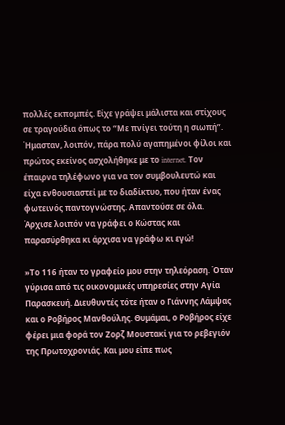πολλές εκπομπές. Είχε γράψει μάλιστα και στίχους σε τραγούδια όπως το “Με πνίγει τούτη η σιωπή”. Ήμασταν, λοιπόν, πάρα πολύ αγαπημένοι φίλοι και πρώτος εκείνος ασχολήθηκε με το internet. Τον έπαιρνα τηλέφωνο για να τον συμβουλευτώ και είχα ενθουσιαστεί με το διαδίκτυο, που ήταν ένας φωτεινός παντογνώστης. Απαντούσε σε όλα. Άρχισε λοιπόν να γράφει ο Κώστας και παρασύρθηκα κι άρχισα να γράφω κι εγώ!

»Το 116 ήταν το γραφείο μου στην τηλεόραση. Όταν γύρισα από τις οικονομικές υπηρεσίες στην Αγία Παρασκευή. Διευθυντές τότε ήταν ο Γιάννης Λάμψας και ο Ροβήρος Μανθούλης. Θυμάμαι, ο Ροβήρος είχε φέρει μια φορά τον Ζορζ Μουστακί για το ρεβεγιόν της Πρωτοχρονιάς. Και μου είπε πως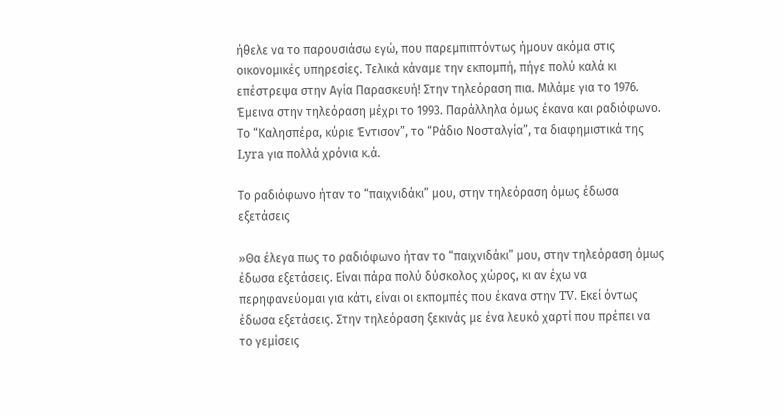ήθελε να το παρουσιάσω εγώ, που παρεμπιπτόντως ήμουν ακόμα στις οικονομικές υπηρεσίες. Τελικά κάναμε την εκπομπή, πήγε πολύ καλά κι επέστρεψα στην Αγία Παρασκευή! Στην τηλεόραση πια. Μιλάμε για το 1976. Έμεινα στην τηλεόραση μέχρι το 1993. Παράλληλα όμως έκανα και ραδιόφωνο. Το “Καλησπέρα, κύριε Έντισον”, το “Ράδιο Νοσταλγία”, τα διαφημιστικά της Lyra για πολλά χρόνια κ.ά.

Το ραδιόφωνο ήταν το “παιχνιδάκι” μου, στην τηλεόραση όμως έδωσα εξετάσεις

»Θα έλεγα πως το ραδιόφωνο ήταν το “παιχνιδάκι” μου, στην τηλεόραση όμως έδωσα εξετάσεις. Είναι πάρα πολύ δύσκολος χώρος, κι αν έχω να περηφανεύομαι για κάτι, είναι οι εκπομπές που έκανα στην TV. Εκεί όντως έδωσα εξετάσεις. Στην τηλεόραση ξεκινάς με ένα λευκό χαρτί που πρέπει να το γεμίσεις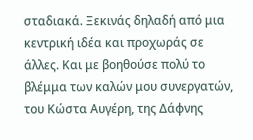σταδιακά. Ξεκινάς δηλαδή από μια κεντρική ιδέα και προχωράς σε άλλες. Και με βοηθούσε πολύ το βλέμμα των καλών μου συνεργατών, του Κώστα Αυγέρη, της Δάφνης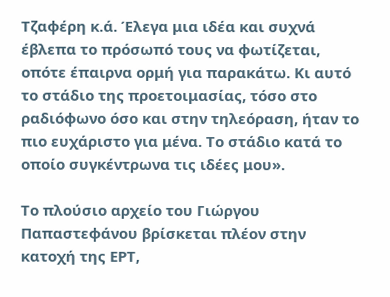Τζαφέρη κ.ά. Έλεγα μια ιδέα και συχνά έβλεπα το πρόσωπό τους να φωτίζεται, οπότε έπαιρνα ορμή για παρακάτω. Κι αυτό το στάδιο της προετοιμασίας, τόσο στο ραδιόφωνο όσο και στην τηλεόραση, ήταν το πιο ευχάριστο για μένα. Το στάδιο κατά το οποίο συγκέντρωνα τις ιδέες μου».

Το πλούσιο αρχείο του Γιώργου Παπαστεφάνου βρίσκεται πλέον στην κατοχή της ΕΡΤ,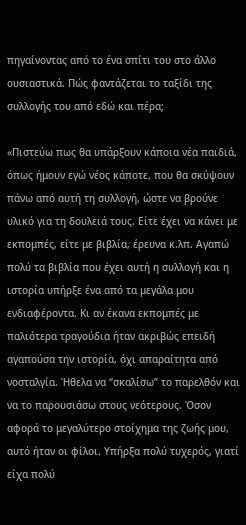πηγαίνοντας από το ένα σπίτι του στο άλλο ουσιαστικά. Πώς φαντάζεται το ταξίδι της συλλογής του από εδώ και πέρα;

«Πιστεύω πως θα υπάρξουν κάποια νέα παιδιά, όπως ήμουν εγώ νέος κάποτε, που θα σκύψουν πάνω από αυτή τη συλλογή, ώστε να βρούνε υλικό για τη δουλειά τους. Είτε έχει να κάνει με εκπομπές, είτε με βιβλία, έρευνα κ.λπ. Αγαπώ πολύ τα βιβλία που έχει αυτή η συλλογή και η ιστορία υπήρξε ένα από τα μεγάλα μου ενδιαφέροντα. Κι αν έκανα εκπομπές με παλιότερα τραγούδια ήταν ακριβώς επειδή αγαπούσα την ιστορία, όχι απαραίτητα από νοσταλγία. Ήθελα να “σκαλίσω” το παρελθόν και να το παρουσιάσω στους νεότερους. Όσον αφορά το μεγαλύτερο στοίχημα της ζωής μου, αυτό ήταν οι φίλοι. Υπήρξα πολύ τυχερός, γιατί είχα πολύ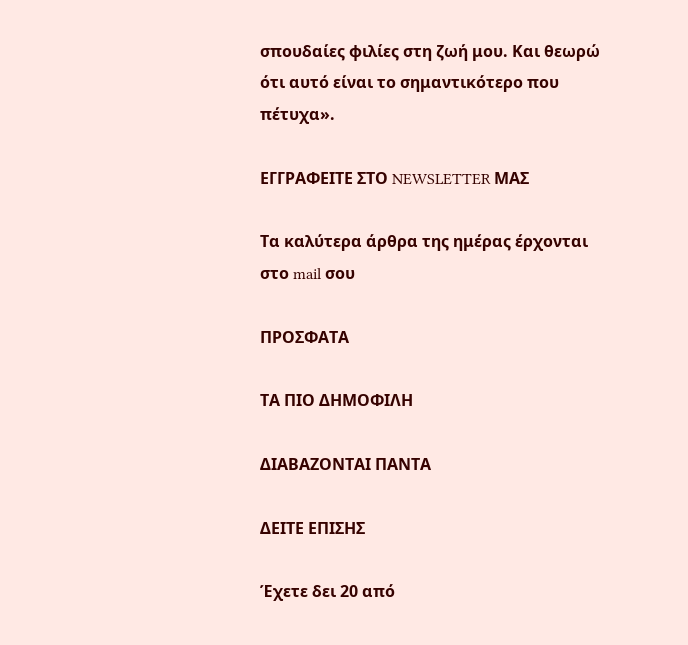σπουδαίες φιλίες στη ζωή μου. Και θεωρώ ότι αυτό είναι το σημαντικότερο που πέτυχα».

ΕΓΓΡΑΦΕΙΤΕ ΣΤΟ NEWSLETTER ΜΑΣ

Tα καλύτερα άρθρα της ημέρας έρχονται στο mail σου

ΠΡΟΣΦΑΤΑ

ΤΑ ΠΙΟ ΔΗΜΟΦΙΛΗ

ΔΙΑΒΑΖΟΝΤΑΙ ΠΑΝΤΑ

ΔΕΙΤΕ ΕΠΙΣΗΣ

Έχετε δει 20 από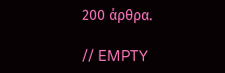200 άρθρα.

// EMPTY